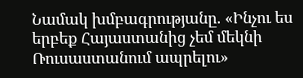Նամակ խմբագրությանը. «Ինչու ես երբեք Հայաստանից չեմ մեկնի Ռուսաստանում ապրելու»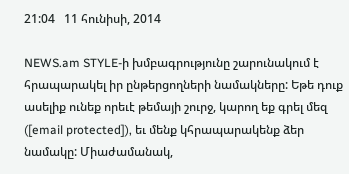21:04   11 հունիսի, 2014

NEWS.am STYLE-ի խմբագրությունը շարունակում է հրապարակել իր ընթերցողների նամակները: Եթե դուք ասելիք ունեք որեւէ թեմայի շուրջ, կարող եք գրել մեզ ([email protected]), եւ մենք կհրապարակենք ձեր նամակը: Միաժամանակ,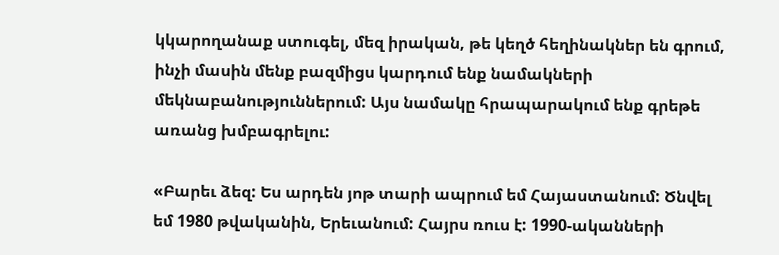կկարողանաք ստուգել, մեզ իրական, թե կեղծ հեղինակներ են գրում, ինչի մասին մենք բազմիցս կարդում ենք նամակների մեկնաբանություններում: Այս նամակը հրապարակում ենք գրեթե առանց խմբագրելու:

«Բարեւ ձեզ: Ես արդեն յոթ տարի ապրում եմ Հայաստանում: Ծնվել եմ 1980 թվականին, Երեւանում: Հայրս ռուս է: 1990-ականների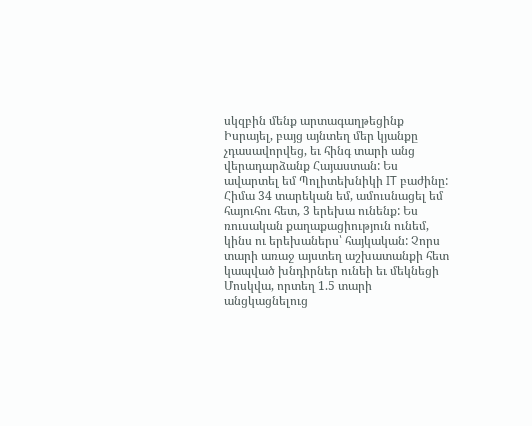սկզբին մենք արտագաղթեցինք Իսրայել, բայց այնտեղ մեր կյանքը չդասավորվեց, եւ հինգ տարի անց վերադարձանք Հայաստան: Ես ավարտել եմ Պոլիտեխնիկի IT բաժինը: Հիմա 34 տարեկան եմ, ամուսնացել եմ հայուհու հետ, 3 երեխա ունենք: Ես ռուսական քաղաքացիություն ունեմ, կինս ու երեխաներս՝ հայկական: Չորս տարի առաջ այստեղ աշխատանքի հետ կապված խնդիրներ ունեի եւ մեկնեցի Մոսկվա, որտեղ 1.5 տարի անցկացնելուց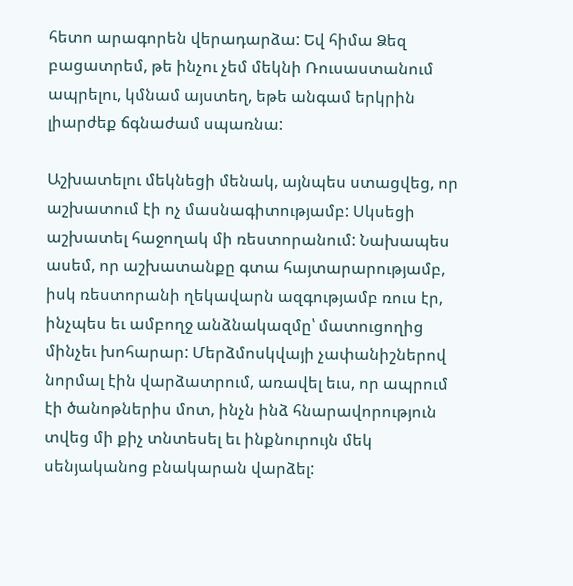հետո արագորեն վերադարձա: Եվ հիմա Ձեզ բացատրեմ, թե ինչու չեմ մեկնի Ռուսաստանում ապրելու, կմնամ այստեղ, եթե անգամ երկրին լիարժեք ճգնաժամ սպառնա:

Աշխատելու մեկնեցի մենակ, այնպես ստացվեց, որ աշխատում էի ոչ մասնագիտությամբ: Սկսեցի աշխատել հաջողակ մի ռեստորանում: Նախապես ասեմ, որ աշխատանքը գտա հայտարարությամբ, իսկ ռեստորանի ղեկավարն ազգությամբ ռուս էր, ինչպես եւ ամբողջ անձնակազմը՝ մատուցողից մինչեւ խոհարար: Մերձմոսկվայի չափանիշներով նորմալ էին վարձատրում, առավել եւս, որ ապրում էի ծանոթներիս մոտ, ինչն ինձ հնարավորություն տվեց մի քիչ տնտեսել եւ ինքնուրույն մեկ սենյականոց բնակարան վարձել: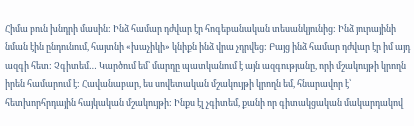Հիմա բուն խնդրի մասին: Ինձ համար դժվար էր հոգեբանական տեսանկյունից: Ինձ յուրայինի նման էին ընդունում, հայտնի «խաչիկի» կնիքն ինձ վրա չդրվեց: Բայց ինձ համար դժվար էր իմ այդ ազգի հետ: Չգիտեմ… Կարծում եմ՝ մարդը պատկանում է այն ազգությանը, որի մշակույթի կրողն իրեն համարում է: Հավանաբար, ես սովետական մշակույթի կրողն եմ, հնարավոր է՝ հետխորհրդային հայկական մշակույթի: Ինքս էլ չգիտեմ, քանի որ գիտակցական մակարդակով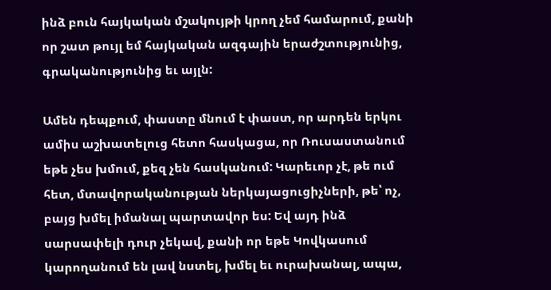ինձ բուն հայկական մշակույթի կրող չեմ համարում, քանի որ շատ թույլ եմ հայկական ազգային երաժշտությունից, գրականությունից եւ այլն:

Ամեն դեպքում, փաստը մնում է փաստ, որ արդեն երկու ամիս աշխատելուց հետո հասկացա, որ Ռուսաստանում եթե չես խմում, քեզ չեն հասկանում: Կարեւոր չէ, թե ում հետ, մտավորականության ներկայացուցիչների, թե՝ ոչ, բայց խմել իմանալ պարտավոր ես: Եվ այդ ինձ սարսափելի դուր չեկավ, քանի որ եթե Կովկասում կարողանում են լավ նստել, խմել եւ ուրախանալ, ապա,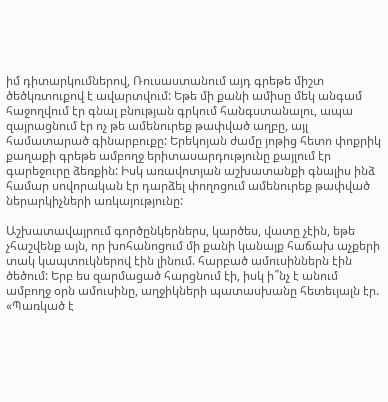իմ դիտարկումներով, Ռուսաստանում այդ գրեթե միշտ ծեծկռտուքով է ավարտվում: Եթե մի քանի ամիսը մեկ անգամ հաջողվում էր գնալ բնության գրկում հանգստանալու, ապա զայրացնում էր ոչ թե ամենուրեք թափված աղբը, այլ համատարած գինարբուքը: Երեկոյան ժամը յոթից հետո փոքրիկ քաղաքի գրեթե ամբողջ երիտասարդությունը քայլում էր գարեջուրը ձեռքին: Իսկ առավոտյան աշխատանքի գնալիս ինձ համար սովորական էր դարձել փողոցում ամենուրեք թափված ներարկիչների առկայությունը:

Աշխատավայրում գործընկերներս, կարծես, վատը չէին, եթե չհաշվենք այն, որ խոհանոցում մի քանի կանայք հաճախ աչքերի տակ կապտուկներով էին լինում. հարբած ամուսիններն էին ծեծում: Երբ ես զարմացած հարցնում էի, իսկ ի՞նչ է անում ամբողջ օրն ամուսինը, աղջիկների պատասխանը հետեւյալն էր. «Պառկած է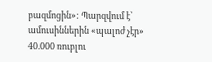բազմոցին»: Պարզվում է՝ ամուսիններին «պալոժ չէր» 40.000 ռուբլու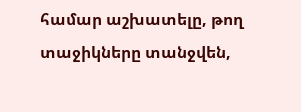համար աշխատելը, թող տաջիկները տանջվեն,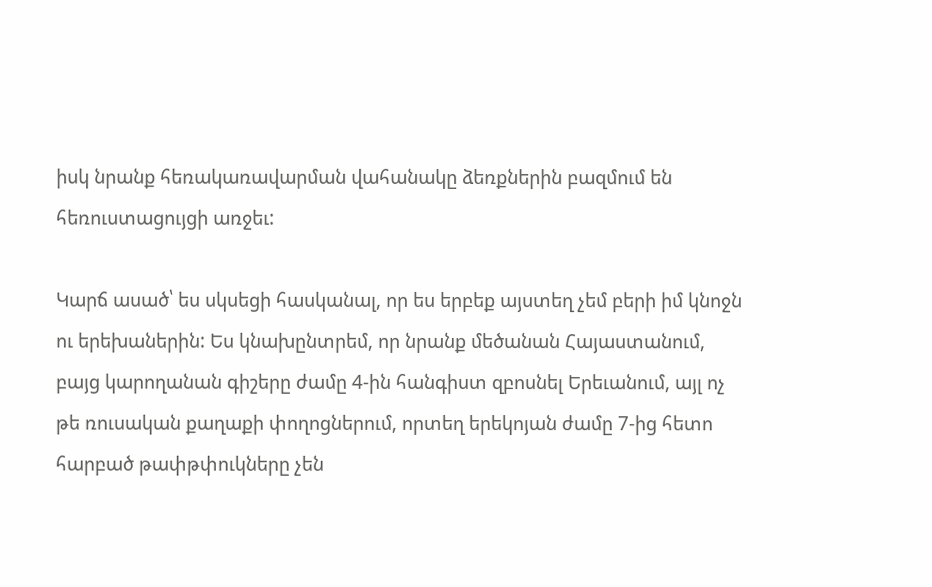իսկ նրանք հեռակառավարման վահանակը ձեռքներին բազմում են հեռուստացույցի առջեւ:

Կարճ ասած՝ ես սկսեցի հասկանալ, որ ես երբեք այստեղ չեմ բերի իմ կնոջն ու երեխաներին: Ես կնախընտրեմ, որ նրանք մեծանան Հայաստանում, բայց կարողանան գիշերը ժամը 4-ին հանգիստ զբոսնել Երեւանում, այլ ոչ թե ռուսական քաղաքի փողոցներում, որտեղ երեկոյան ժամը 7-ից հետո հարբած թափթփուկները չեն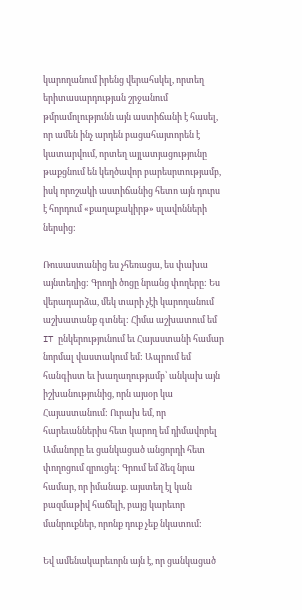կարողանում իրենց վերահսկել, որտեղ երիտասարդության շրջանում թմրամոլությունն այն աստիճանի է հասել, որ ամեն ինչ արդեն բացահայտորեն է կատարվում, որտեղ այլատյացությունը թաքցնում են կեղծավոր բարեսրտությամբ, իսկ որոշակի աստիճանից հետո այն դուրս է հորդում «քաղաքակիրթ» սլավոնների ներսից:

Ռուսաստանից ես չհեռացա, ես փախա այնտեղից: Գրողի ծոցը նրանց փողերը: Ես վերադարձա, մեկ տարի չէի կարողանում աշխատանք գտնել: Հիմա աշխատում եմ IT ընկերությունում եւ Հայաստանի համար նորմալ վաստակում եմ: Ապրում եմ հանգիստ եւ խաղաղությամբ՝ անկախ այն իշխանությունից, որն այսօր կա Հայաստանում: Ուրախ եմ, որ հարեւաններիս հետ կարող եմ դիմավորել Ամանորը եւ ցանկացած անցորդի հետ փողոցում զրուցել: Գրում եմ ձեզ նրա համար, որ իմանաք. այստեղ էլ կան բազմաթիվ հաճելի, բայց կարեւոր մանրուքներ, որոնք դուք չեք նկատում:

Եվ ամենակարեւորն այն է, որ ցանկացած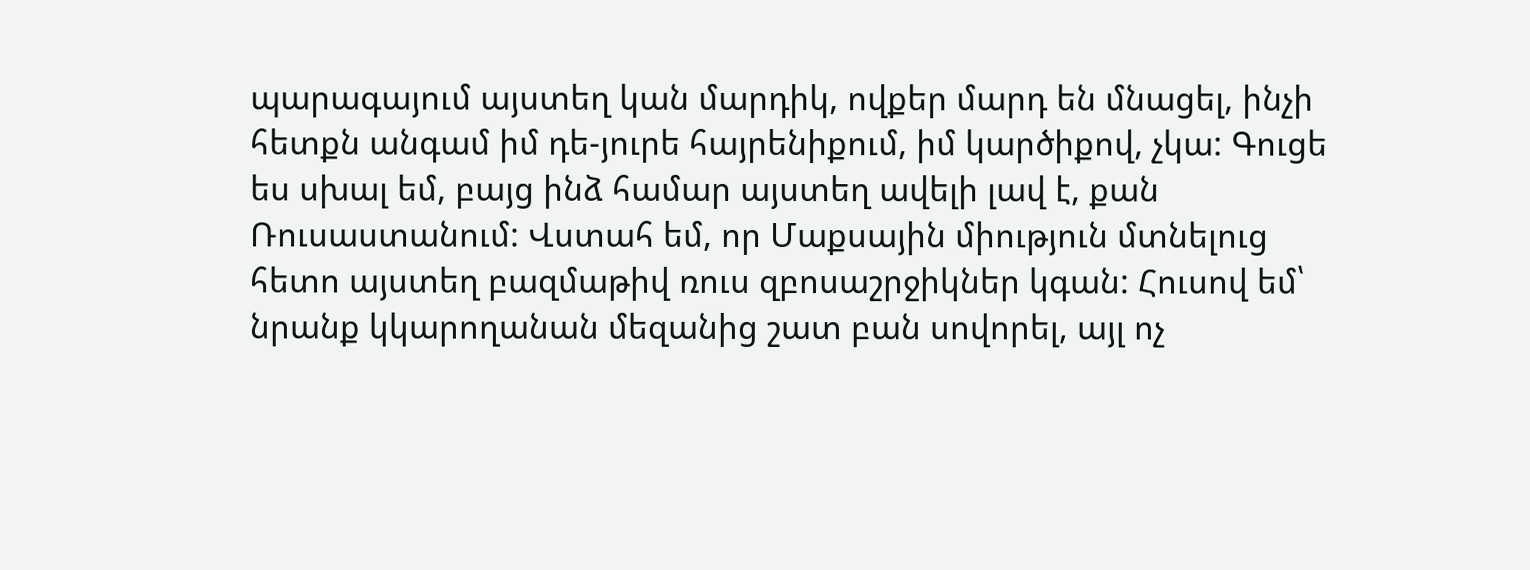պարագայում այստեղ կան մարդիկ, ովքեր մարդ են մնացել, ինչի հետքն անգամ իմ դե-յուրե հայրենիքում, իմ կարծիքով, չկա: Գուցե ես սխալ եմ, բայց ինձ համար այստեղ ավելի լավ է, քան Ռուսաստանում: Վստահ եմ, որ Մաքսային միություն մտնելուց հետո այստեղ բազմաթիվ ռուս զբոսաշրջիկներ կգան: Հուսով եմ՝ նրանք կկարողանան մեզանից շատ բան սովորել, այլ ոչ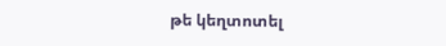թե կեղտոտել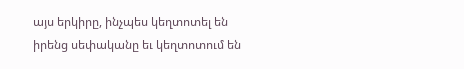այս երկիրը, ինչպես կեղտոտել են իրենց սեփականը եւ կեղտոտում են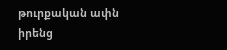թուրքական ափն իրենց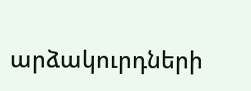արձակուրդների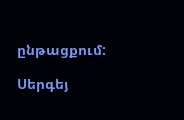ընթացքում:

Սերգեյ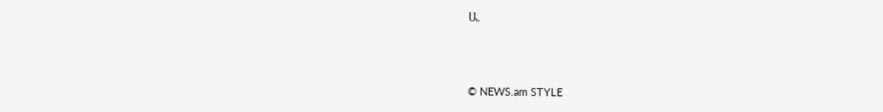Ա.



© NEWS.am STYLE